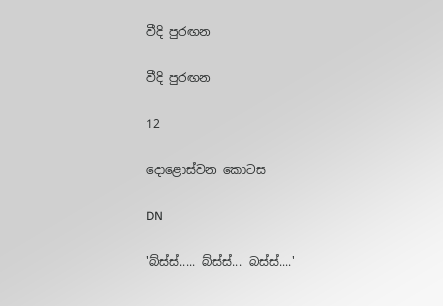වීදි පුරඟන

වීදි පුරඟන

12

දොළොස්වන කොටස

DN

'බ්ස්ස්..... බ්ස්ස්... බස්ස්....'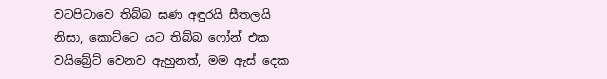වටපිටාවෙ තිබ්බ ඝණ අඳුරයි සීතලයි නිසා, කොට්ටෙ යට තිබ්බ ෆෝන් එක වයිබ්‍රේට් වෙනව ඇහුනත්, මම ඇස් දෙක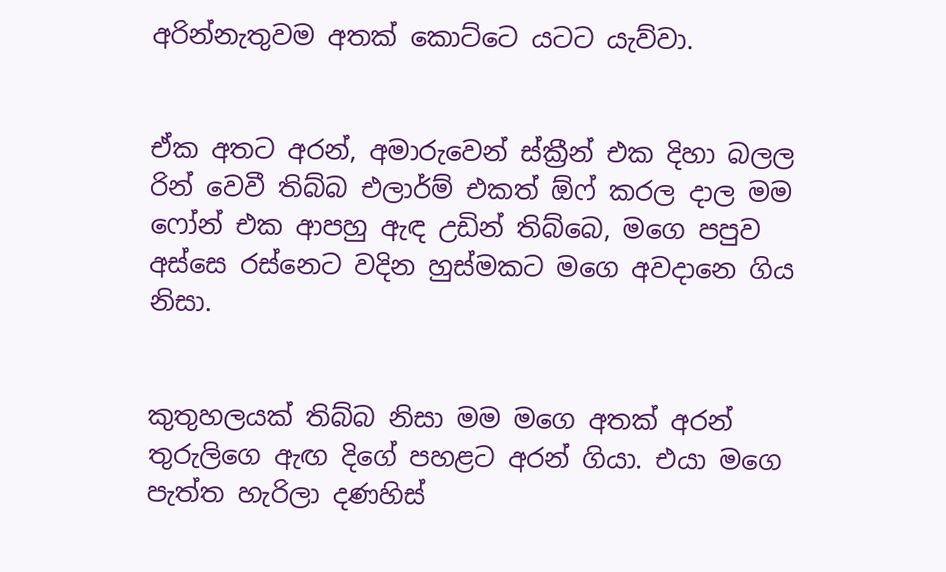අරින්නැතුවම අතක් කොට්ටෙ යටට යැව්වා.


ඒක අතට අරන්, අමාරුවෙන් ස්ක්‍රීන් එක දිහා බලල රින් වෙවී තිබ්බ එලාර්ම් එකත් ඕෆ් කරල දාල මම ෆෝන් එක ආපහු ඇඳ උඩින් තිබ්බෙ, මගෙ පපුව අස්සෙ රස්නෙට වදින හුස්මකට මගෙ අවදානෙ ගිය නිසා.


කුතුහලයක් තිබ්බ නිසා මම මගෙ අතක් අරන් තුරුලිගෙ ඇඟ දිගේ පහළට අරන් ගියා. එයා මගෙ පැත්ත හැරිලා දණහිස්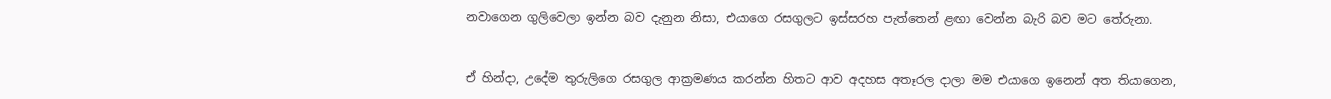නවාගෙන ගුලිවෙලා ඉන්න බව දැනුන නිසා, එයාගෙ රසගුලට ඉස්සරහ පැත්තෙන් ළඟා වෙන්න බැරි බව මට තේරුනා.


ඒ හින්දා, උදේම තුරුලිගෙ රසගුල ආක්‍රමණය කරන්න හිතට ආව අදහස අතෑරල දාලා මම එයාගෙ ඉනෙන් අත තියාගෙන,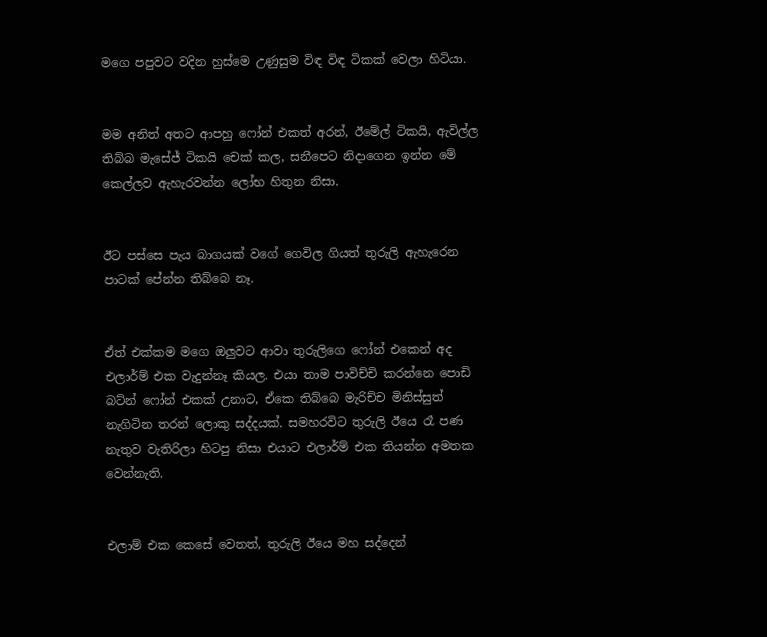මගෙ පපුවට වදින හුස්මෙ උණුසුම විඳ විඳ ටිකක් වෙලා හිටියා.


මම අනිත් අතට ආපහු ෆෝන් එකත් අරන්, ඊමේල් ටිකයි, ඇවිල්ල තිබ්බ මැසේජ් ටිකයි චෙක් කල, සනීපෙට නිදාගෙන ඉන්න මේ කෙල්ලව ඇහැරවන්න ලෝභ හිතුන නිසා.


ඊට පස්සෙ පැය බාගයක් වගේ ගෙවිල ගියත් තුරුලි ඇහැරෙන පාටක් පේන්න තිබ්බෙ නෑ.


ඒත් එක්කම මගෙ ඔලුවට ආවා තුරුලිගෙ ෆෝන් එකෙන් අද එලාර්ම් එක වැදුන්නෑ කියල. එයා තාම පාවිච්චි කරන්නෙ පොඩි බට්න් ෆෝන් එකක් උනාට, ඒකෙ තිබ්බෙ මැරිච්ච මිනිස්සුත් නැගිටින තරන් ලොකු සද්දයක්. සමහරවිට තුරුලි ඊයෙ රෑ පණ නැතුව වැතිරිලා හිටපු නිසා එයාට එලාර්ම් එක තියන්න අමතක වෙන්නැති.


එලාම් එක කෙසේ වෙතත්, තුරුලි ඊයෙ මහ සද්දෙන්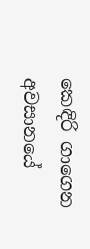කෙඳිරි ගාගෙන අවසානයේ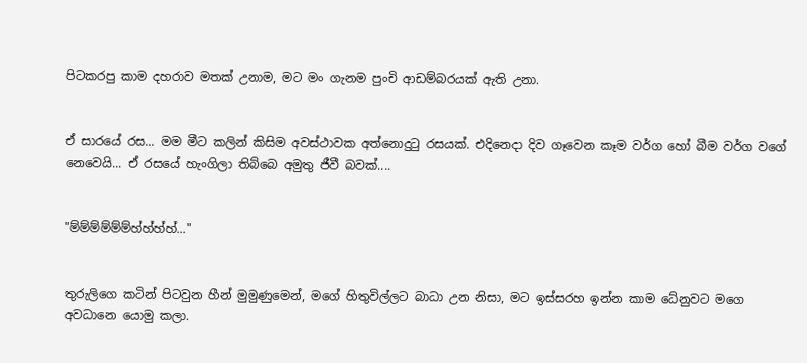පිටකරපු කාම දහරාව මතක් උනාම, මට මං ගැනම පුංචි ආඩම්බරයක් ඇති උනා.


ඒ සාරයේ රස... මම මීට කලින් කිසිම අවස්ථාවක අත්නොදුටු රසයක්. එදිනෙදා දිව ගෑවෙන කෑම වර්ග හෝ බීම වර්ග වගේ නෙවෙයි... ඒ රසයේ හැංගිලා තිබ්බෙ අමුතු ජීවී බවක්....


"ම්ම්ම්ම්ම්ම්හ්හ්හ්හ්..."


තුරුලිගෙ කටින් පිටවුන හීන් මුමුණුමෙන්, මගේ හිතුවිල්ලට බාධා උන නිසා, මට ඉස්සරහ ඉන්න කාම ධේනුවට මගෙ අවධානෙ යොමු කලා.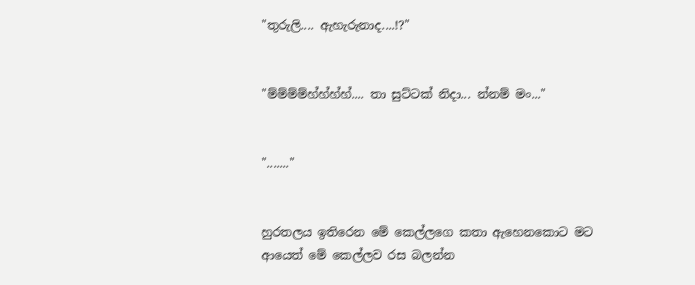"තුරුලි.... ඇහැරුනාද....!?"


"ම්ම්ම්ම්හ්හ්හ්හ්.... තා සුට්ටක් නිදා... න්නම් මං..."


"......."


හුරතලය ඉතිරෙන මේ කෙල්ලගෙ කතා ඇහෙනකොට මට ආයෙත් මේ කෙල්ලව රස බලන්න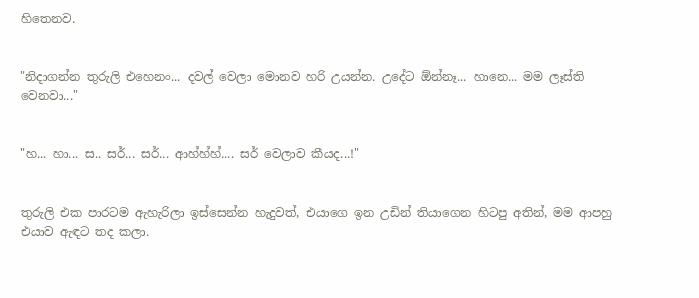හිතෙනව.


"නිදාගන්න තුරුලි එහෙනං... දවල් වෙලා මොනව හරි උයන්න. උදේට ඕන්නෑ... හානෙ... මම ලෑස්ති වෙනවා..."


"හ... හා... ස.. සර්... සර්... ආහ්හ්හ්.... සර් වෙලාව කීයද...!"


තුරුලි එක පාරටම ඇහැරිලා ඉස්සෙන්න හැදුවත්, එයාගෙ ඉන උඩින් තියාගෙන හිටපු අතින්, මම ආපහු එයාව ඇඳට තද කලා.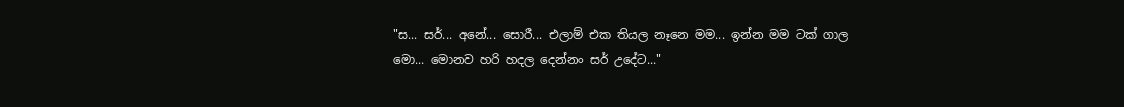"ස... සර්... අනේ... සොරී... එලාම් එක තියල නෑනෙ මම... ඉන්න මම ටක් ගාල මො... මොනව හරි හදල දෙන්නං සර් උදේට..."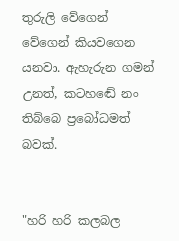තුරුලි වේගෙන් වේගෙන් කියවගෙන යනවා. ඇහැරුන ගමන් උනත්, කටහඬේ නං තිබ්බෙ ප්‍රබෝධමත් බවක්.


"හරි හරි කලබල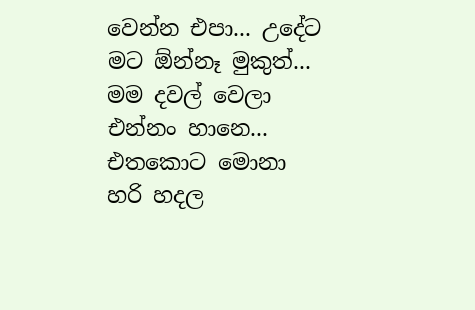වෙන්න එපා... උදේට මට ඕන්නෑ මුකුත්... මම දවල් වෙලා එන්නං හානෙ... එතකොට මොනා හරි හදල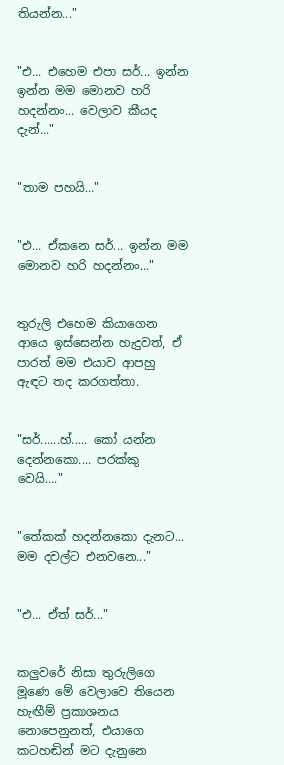තියන්න..."


"එ... එහෙම එපා සර්... ඉන්න ඉන්න මම මොනව හරි හදන්නං... වෙලාව කීයද දැන්..."


"තාම පහයි..."


"එ... ඒකනෙ සර්... ඉන්න මම මොනව හරි හදන්නං..."


තුරුලි එහෙම කියාගෙන ආයෙ ඉස්සෙන්න හැදුවත්, ඒ පාරත් මම එයාව ආපහු ඇඳට තද කරගත්තා.


"සර්......හ්..... කෝ යන්න දෙන්නකො.... පරක්කු වෙයි...."


"තේකක් හදන්නකො දැනට... මම දවල්ට එනවනෙ..."


"එ... ඒත් සර්..."


කලුවරේ නිසා තුරුලිගෙ මූණෙ මේ වෙලාවෙ තියෙන හැඟීම් ප්‍රකාශනය නොපෙනුනත්, එයාගෙ කටහඬින් මට දැනුනෙ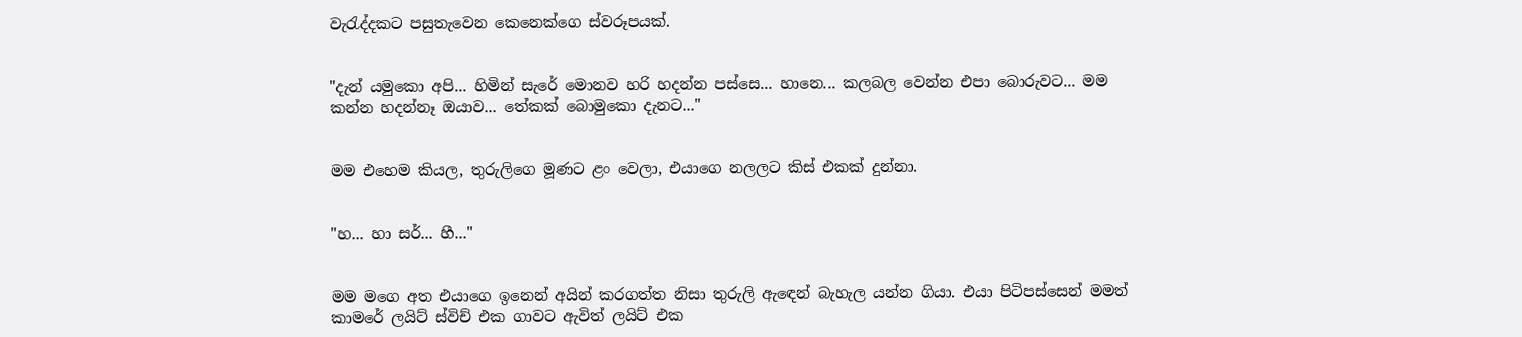වැරැද්දකට පසුතැවෙන කෙනෙක්ගෙ ස්වරූපයක්.


"දැන් යමුකො අපි... හිමින් සැරේ මොනව හරි හදන්න පස්සෙ... හානෙ... කලබල වෙන්න එපා බොරුවට... මම කන්න හදන්නෑ ඔයාව... තේකක් බොමුකො දැනට..."


මම එහෙම කියල, තුරුලිගෙ මූණට ළං වෙලා, එයාගෙ නලලට කිස් එකක් දුන්නා.


"හ... හා සර්... හී..."


මම මගෙ අත එයාගෙ ඉනෙන් අයින් කරගත්ත නිසා තුරුලි ඇඳෙන් බැහැල යන්න ගියා. එයා පිටිපස්සෙන් මමත් කාමරේ ලයිට් ස්විච් එක ගාවට ඇවිත් ලයිට් එක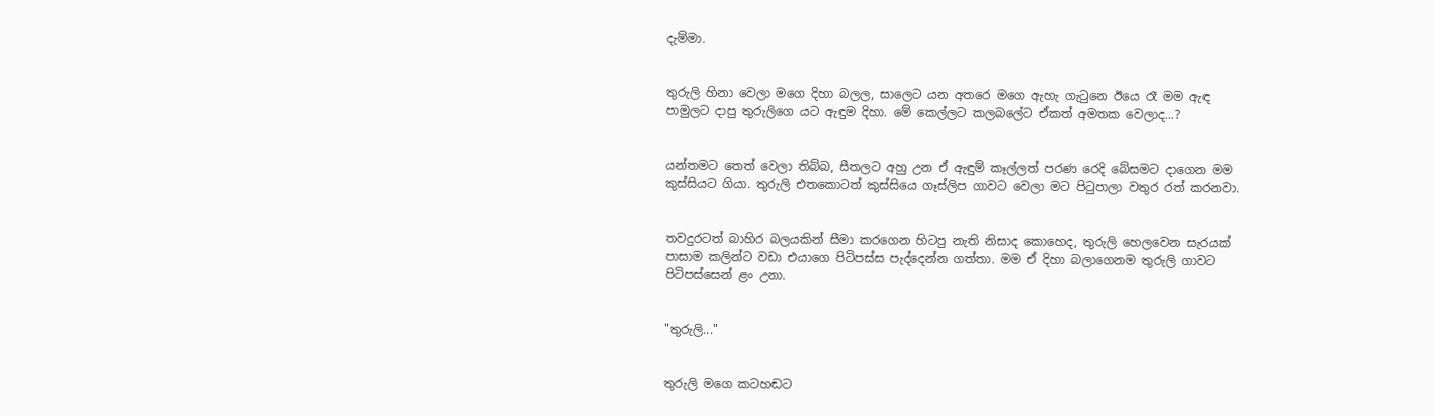දැම්මා.


තුරුලි හිනා වෙලා මගෙ දිහා බලල, සාලෙට යන අතරෙ මගෙ ඇහැ ගැටුනෙ ඊයෙ රෑ මම ඇඳ පාමුලට දාපු තුරුලිගෙ යට ඇඳුම දිහා. මේ කෙල්ලට කලබලේට ඒකත් අමතක වෙලාද...?


යන්තමට තෙත් වෙලා තිබ්බ, සීතලට අහු උන ඒ ඇඳුම් කෑල්ලත් පරණ රෙදි බේසමට දාගෙන මම කුස්සියට ගියා. තුරුලි එතකොටත් කුස්සියෙ ගෑස්ලිප ගාවට වෙලා මට පිටුපාලා වතුර රත් කරනවා.


තවදුරටත් බාහිර බලයකින් සීමා කරගෙන හිටපු නැති නිසාද කොහෙද, තුරුලි හෙලවෙන සැරයක් පාසාම කලින්ට වඩා එයාගෙ පිටිපස්ස පැද්දෙන්න ගත්තා. මම ඒ දිහා බලාගෙනම තුරුලි ගාවට පිටිපස්සෙන් ළං උනා.


"තුරුලි..."


තුරුලි මගෙ කටහඬට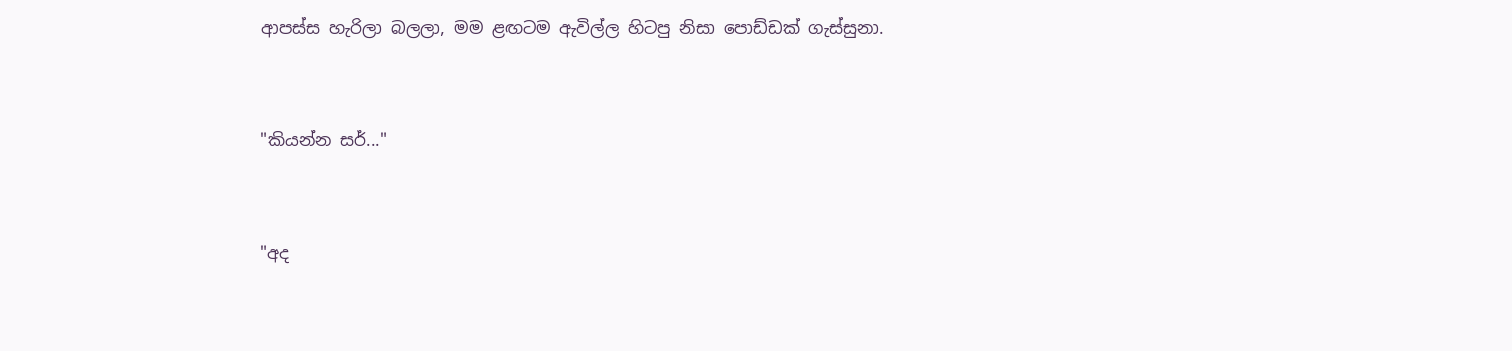ආපස්ස හැරිලා බලලා, මම ළඟටම ඇවිල්ල හිටපු නිසා පොඩ්ඩක් ගැස්සුනා.


"කියන්න සර්..."


"අද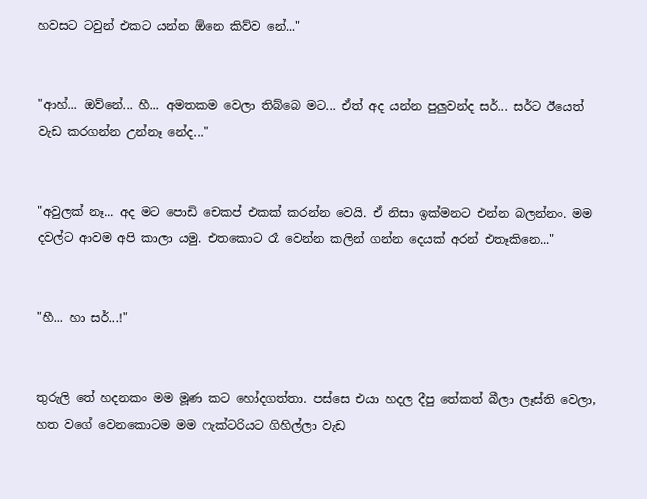හවසට ටවුන් එකට යන්න ඕනෙ කිව්ව නේ..."


"ආහ්... ඔව්නේ... හී... අමතකම වෙලා තිබ්බෙ මට... ඒත් අද යන්න පුලුවන්ද සර්... සර්ට ඊයෙත් වැඩ කරගන්න උන්නෑ නේද..."


"අවුලක් නෑ... අද මට පොඩි චෙකප් එකක් කරන්න වෙයි. ඒ නිසා ඉක්මනට එන්න බලන්නං. මම දවල්ට ආවම අපි කාලා යමු. එතකොට රෑ වෙන්න කලින් ගන්න දෙයක් අරන් එතෑකිනෙ..."


"හී... හා සර්...!"


තුරුලි තේ හදනකං මම මූණ කට හෝදගත්තා. පස්සෙ එයා හදල දීපු තේකත් බීලා ලෑස්ති වෙලා, හත වගේ වෙනකොටම මම ෆැක්ටරියට ගිහිල්ලා වැඩ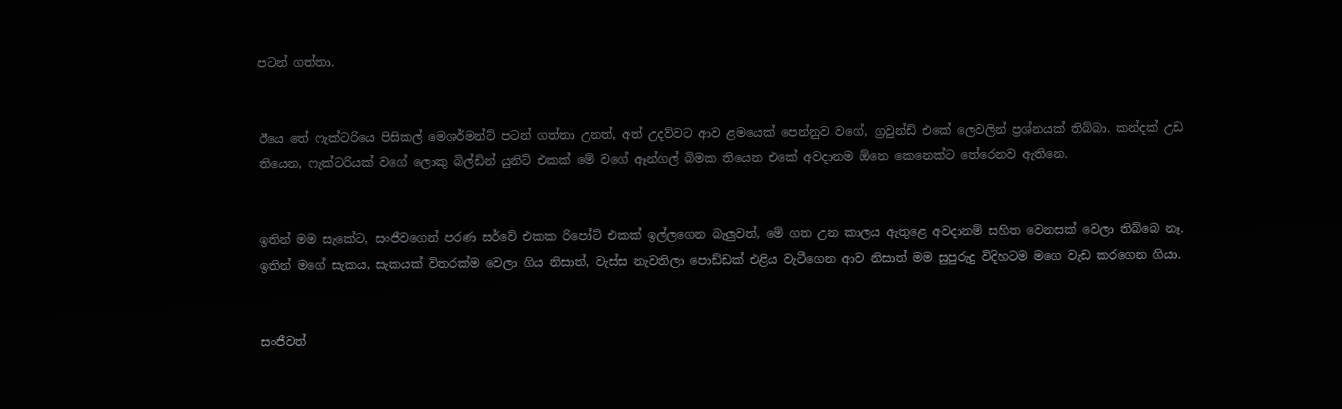පටන් ගත්තා.


ඊයෙ තේ ෆැක්ටරියෙ පිසිකල් මෙශර්මන්ට් පටන් ගත්තා උනත්, අත් උදව්වට ආව ළමයෙක් පෙන්නුව වගේ, ග්‍රවුන්ඩ් එකේ ලෙවලින් ප්‍රශ්නයක් තිබ්බා. කන්දක් උඩ තියෙන, ෆැක්ටරියක් වගේ ලොකු බිල්ඩින් යුනිට් එකක් මේ වගේ ඈන්ගල් බිමක තියෙන එකේ අවදානම ඕනෙ කෙනෙක්ට තේරෙනව ඇතිනෙ.


ඉතින් මම සැකේට, සංජීවගෙන් පරණ සර්වේ එකක රිපෝට් එකක් ඉල්ලගෙන බැලුවත්, මේ ගත උන කාලය ඇතුළෙ අවදානම් සහිත වෙනසක් වෙලා තිබ්බෙ නෑ. ඉතින් මගේ සැකය, සැකයක් විතරක්ම වෙලා ගිය නිසාත්, වැස්ස නැවතිලා පොඩ්ඩක් එළිය වැටීගෙන ආව නිසාත් මම සුපුරුදු විදිහටම මගෙ වැඩ කරගෙන ගියා.


සංජීවත්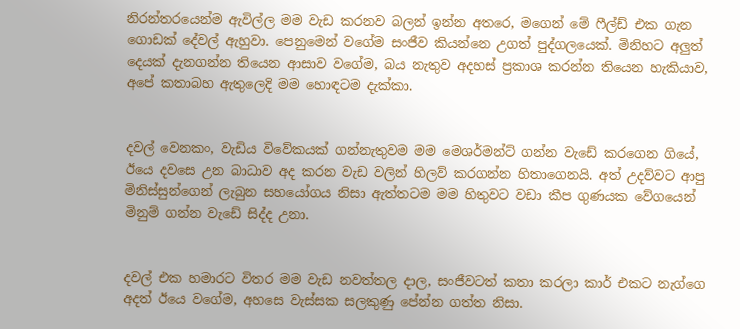නිරන්තරයෙන්ම ඇවිල්ල මම වැඩ කරනව බලන් ඉන්න අතරෙ, මගෙන් මේ ෆීල්ඩ් එක ගැන ගොඩක් දේවල් ඇහුවා. පෙනුමෙන් වගේම සංජීව කියන්නෙ උගත් පුද්ගලයෙක්. මිනිහට අලුත් දෙයක් දැනගන්න තියෙන ආසාව වගේම, බය නැතුව අදහස් ප්‍රකාශ කරන්න තියෙන හැකියාව, අපේ කතාබහ ඇතුලෙදි මම හොඳටම දැක්කා.


දවල් වෙනකං, වැඩිය විවේකයක් ගන්නැතුවම මම මෙශර්මන්ට් ගන්න වැඩේ කරගෙන ගියේ, ඊයෙ දවසෙ උන බාධාව අද කරන වැඩ වලින් හිලව් කරගන්න හිතාගෙනයි. අත් උදව්වට ආපු මිනිස්සුන්ගෙන් ලැබුන සහයෝගය නිසා ඇත්තටම මම හිතුවට වඩා කීප ගුණයක වේගයෙන් මිනුම් ගන්න වැඩේ සිද්ද උනා.


දවල් එක හමාරට විතර මම වැඩ නවත්තල දාල, සංජීවටත් කතා කරලා කාර් එකට නැග්ගෙ අදත් ඊයෙ වගේම, අහසෙ වැස්සක සලකුණු පේන්න ගත්ත නිසා.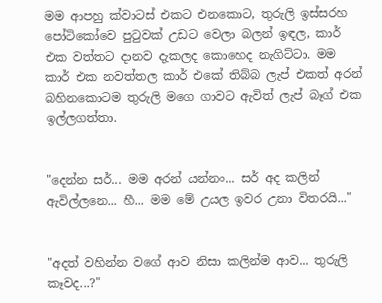මම ආපහු ක්වාටස් එකට එනකොට, තුරුලි ඉස්සරහ පෝටිකෝවෙ පුටුවක් උඩට වෙලා බලන් ඉඳල, කාර් එක වත්තට දානව දැකලද කොහෙද නැගිට්ටා. මම කාර් එක නවත්තල කාර් එකේ තිබ්බ ලැප් එකත් අරන් බහිනකොටම තුරුලි මගෙ ගාවට ඇවිත් ලැප් බෑග් එක ඉල්ලගත්තා.


"දෙන්න සර්... මම අරන් යන්නං... සර් අද කලින් ඇවිල්ලනෙ... හී... මම මේ උයල ඉවර උනා විතරයි..."


"අදත් වහින්න වගේ ආව නිසා කලින්ම ආව... තුරුලි කෑවද...?"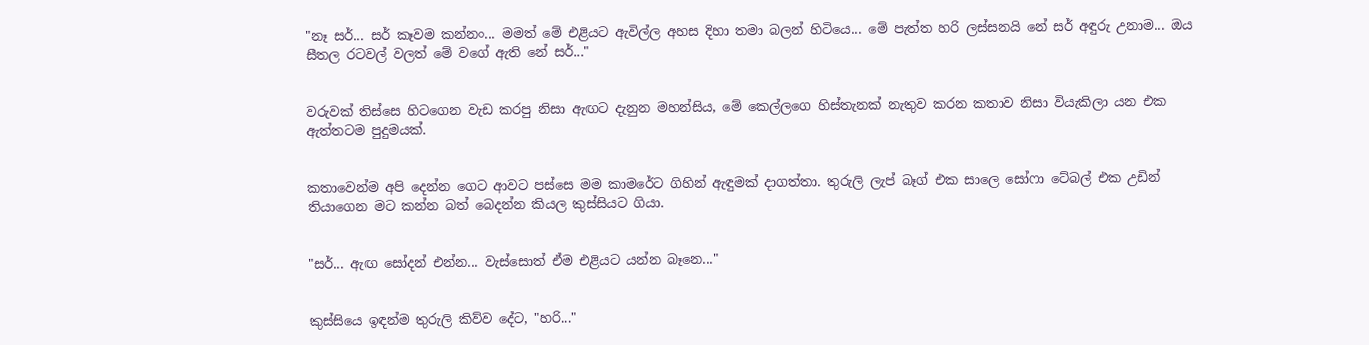"නෑ සර්... සර් කෑවම කන්නං... මමත් මේ එළියට ඇවිල්ල අහස දිහා තමා බලන් හිටියෙ... මේ පැත්ත හරි ලස්සනයි නේ සර් අඳුරු උනාම... ඔය සීතල රටවල් වලත් මේ වගේ ඇති නේ සර්..."


වරුවක් තිස්සෙ හිටගෙන වැඩ කරපු නිසා ඇඟට දැනුන මහන්සිය, මේ කෙල්ලගෙ හිස්තැනක් නැතුව කරන කතාව නිසා වියැකිලා යන එක ඇත්තටම පුදුමයක්.


කතාවෙන්ම අපි දෙන්න ගෙට ආවට පස්සෙ මම කාමරේට ගිහින් ඇඳුමක් දාගත්තා. තුරුලි ලැප් බෑග් එක සාලෙ සෝෆා ටේබල් එක උඩින් තියාගෙන මට කන්න බත් බෙදන්න කියල කුස්සියට ගියා.


"සර්... ඇඟ සෝදන් එන්න... වැස්සොත් ඒම එළියට යන්න බෑනෙ..."


කුස්සියෙ ඉඳන්ම තුරුලි කිව්ව දේට, "හරි..."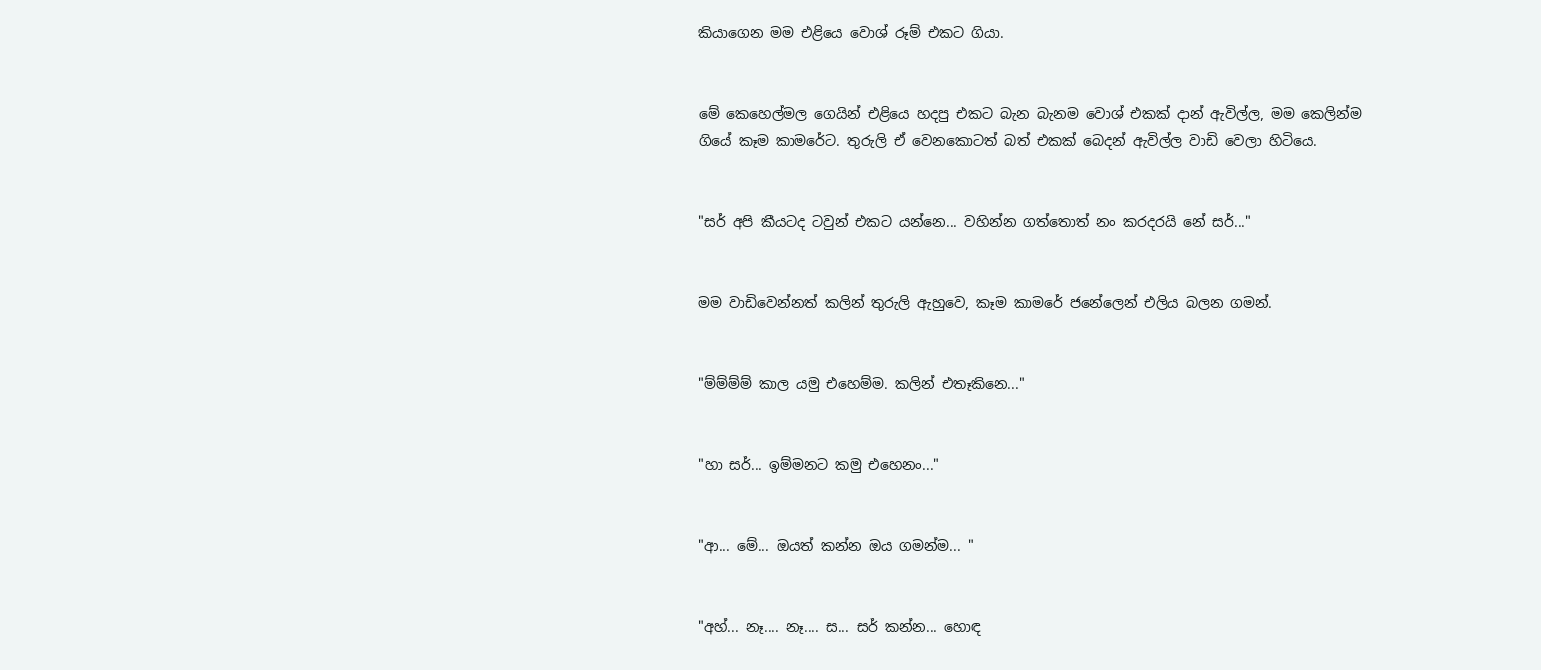කියාගෙන මම එළියෙ වොශ් රූම් එකට ගියා.


මේ කෙහෙල්මල ගෙයින් එළියෙ හදපු එකට බැන බැනම වොශ් එකක් දාන් ඇවිල්ල, මම කෙලින්ම ගියේ කෑම කාමරේට. තුරුලි ඒ වෙනකොටත් බත් එකක් බෙදන් ඇවිල්ල වාඩි වෙලා හිටියෙ.


"සර් අපි කීයටද ටවුන් එකට යන්නෙ... වහින්න ගත්තොත් නං කරදරයි නේ සර්..."


මම වාඩිවෙන්නත් කලින් තුරුලි ඇහුවෙ, කෑම කාමරේ ජනේලෙන් එලිය බලන ගමන්.


"ම්ම්ම්ම් කාල යමු එහෙම්ම. කලින් එතෑකිනෙ..."


"හා සර්... ඉම්මනට කමු එහෙනං..."


"ආ... මේ... ඔයත් කන්න ඔය ගමන්ම... "


"අහ්... නෑ.... නෑ.... ස... සර් කන්න... හොඳ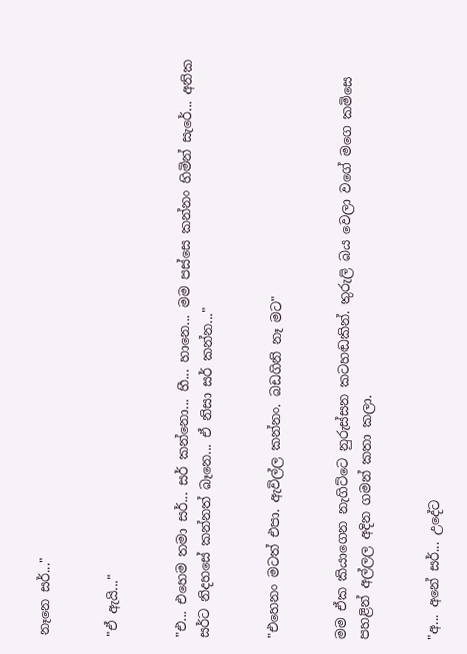නෑනෙ සර්..."


"ඒ ඇයි..."


"එ... එහෙම තමා සර්... සර් කන්නො... හී... හානෙ... මම පස්සෙ කන්නං හිමින් සැරේ... අනික සර්ට නිදහසේ කන්නත් බෑනෙ... ඒ නිසා සර් කන්න..."


"එහෙනං මටත් එපා. ඇවිල්ල කන්නං. බඩගිනි නෑ මට"


මම ඒක කියාගෙන නැගිට්ටෙ නුරුස්සන කටහඬකින්. තුරුලි බය වෙලා වගේ මගෙ කමිසෙ පහළින් අල්ලල අදින ගමන් කතා කලා.


"අ... අනේ සර්... උදේට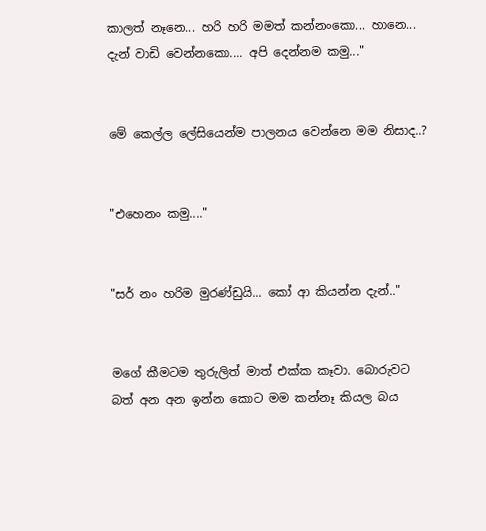කාලත් නෑනෙ... හරි හරි මමත් කන්නංකො... හානෙ... දැන් වාඩි වෙන්නකො.... අපි දෙන්නම කමු..."


මේ කෙල්ල ලේසියෙන්ම පාලනය වෙන්නෙ මම නිසාද..?


"එහෙනං කමු...."


"සර් නං හරිම මුරණ්ඩුයි... කෝ ආ කියන්න දැන්.."


මගේ කීමටම තුරුලිත් මාත් එක්ක කෑවා. බොරුවට බත් අන අන ඉන්න කොට මම කන්නෑ කියල බය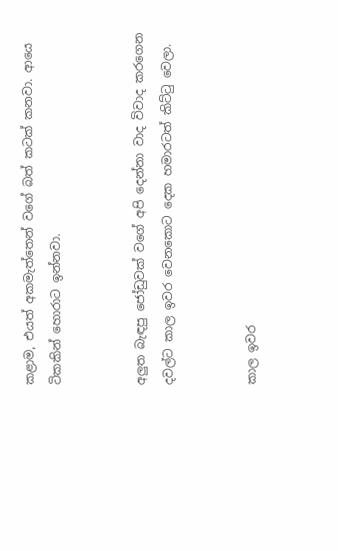කළාම, එයත් අකමැත්තෙන් වගේ බත් කටක් කනවා. ආයෙ ටිකකින් හොරාට ඉන්නවා.


අලුත බැඳපු ජෝඩුවක් වගේ අපි දෙන්නා වාද විවාද කරගෙන දවල්ට කාල ඉවර වෙනකොට දෙක හමාරටත් කිට්ටු වෙලා.


කාල ඉවර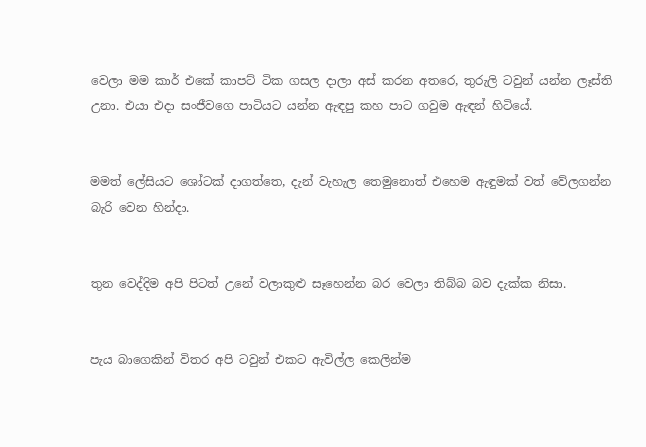වෙලා මම කාර් එකේ කාපට් ටික ගසල දාලා අස් කරන අතරෙ, තුරුලි ටවුන් යන්න ලෑස්ති උනා. එයා එදා සංජීවගෙ පාටියට යන්න ඇඳපු කහ පාට ගවුම ඇඳන් හිටියේ.


මමත් ලේසියට ශෝටක් දාගත්තෙ, දැන් වැහැල තෙමුනොත් එහෙම ඇඳුමක් වත් වේලගන්න බැරි වෙන හින්දා.


තුන වෙද්දිම අපි පිටත් උනේ වලාකුළු සෑහෙන්න බර වෙලා තිබ්බ බව දැක්ක නිසා.


පැය බාගෙකින් විතර අපි ටවුන් එකට ඇවිල්ල කෙලින්ම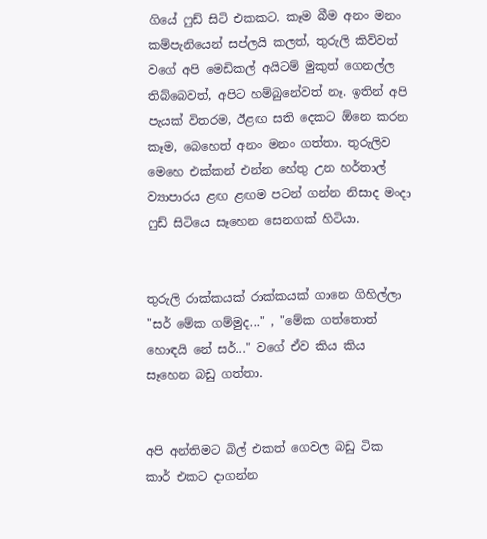ගියේ ෆුඩ් සිටි එකකට. කෑම බීම අනං මනං කම්පැනියෙන් සප්ලයි කලත්, තුරුලි කිව්වත් වගේ අපි මෙඩිකල් අයිටම් මුකුත් ගෙනල්ල තිබ්බෙවත්, අපිට හම්බුනේවත් නෑ. ඉතින් අපි පැයක් විතරම, ඊළඟ සති දෙකට ඕනෙ කරන කෑම, බෙහෙත් අනං මනං ගත්තා. තුරුලිව මෙහෙ එක්කන් එන්න හේතු උන හර්තාල් ව්‍යාපාරය ළඟ ළඟම පටන් ගන්න නිසාද මංදා ෆුඩ් සිටියෙ සෑහෙන සෙනගක් හිටියා.


තුරුලි රාක්කයක් රාක්කයක් ගානෙ ගිහිල්ලා "සර් මේක ගම්මුද..." , "මේක ගත්තොත් හොඳයි නේ සර්..." වගේ ඒව කිය කිය සෑහෙන බඩු ගත්තා.


අපි අන්තිමට බිල් එකත් ගෙවල බඩු ටික කාර් එකට දාගන්න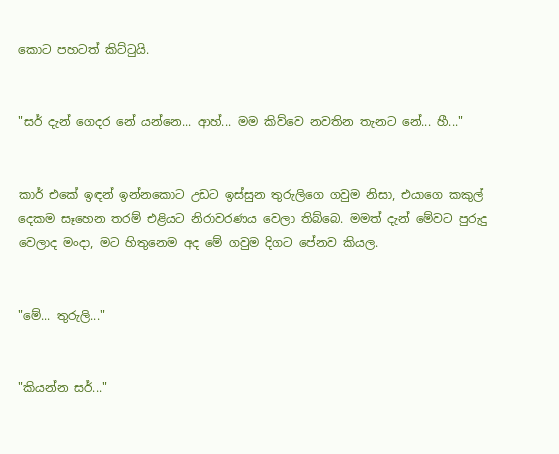කොට පහටත් කිට්ටුයි.


"සර් දැන් ගෙදර නේ යන්නෙ... ආහ්... මම කිව්වෙ නවතින තැනට නේ... හී..."


කාර් එකේ ඉඳන් ඉන්නකොට උඩට ඉස්සුන තුරුලිගෙ ගවුම නිසා, එයාගෙ කකුල් දෙකම සෑහෙන තරම් එළියට නිරාවරණය වෙලා තිබ්බෙ. මමත් දැන් මේවට පුරුදු වෙලාද මංදා, මට හිතුනෙම අද මේ ගවුම දිගට පේනව කියල.


"මේ... තුරුලි..."


"කියන්න සර්..."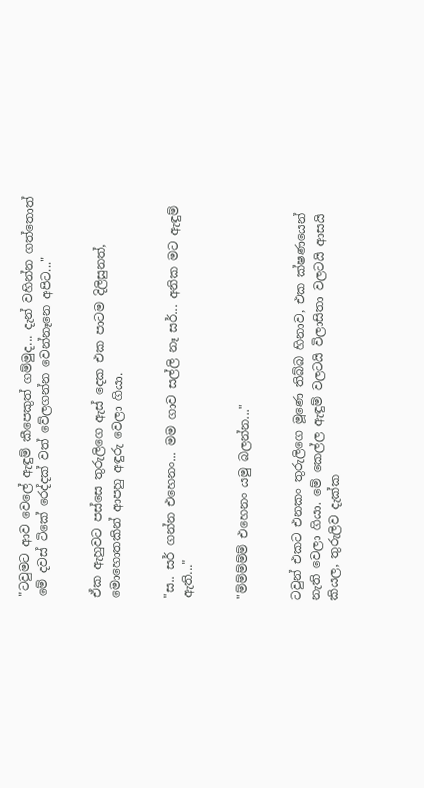"ටවුමට ආව වෙලේ ඇඳුම් කීපෙකුත් ගම්මුද... දැන් වහින්න ගත්තොත් මේ දවස් ටිකේ රෙද්දක් වත් වේලගන්න වෙන්නෑනෙ අපිට..."


ඒක ඇහුවට පස්සෙ තුරුලිගෙ ඇස් දෙක එක පාටම දිලිසුනත්, මොහොතකින් ආපහු අඳුරු වෙලා ගියා.


"ස.. සර් ගන්න එහෙනං... මම ගාව සල්ලි නෑ සර්... අනික මට ඇඳුම් ඇති..."


"ම්ම්ම්ම්ම් එහෙනං යමු බලන්න..."


ටවුන් එකට එනකං තුරුලිගෙ මූණෙ තිබ්බ හිනාව, එක ක්ෂණයෙන් නැති වෙලා ගියා. මේ කෙල්ල ඇඳුම් වලටයි විලාසිතා වලටයි ආසයි කියල, තුරුලිව දැක්ක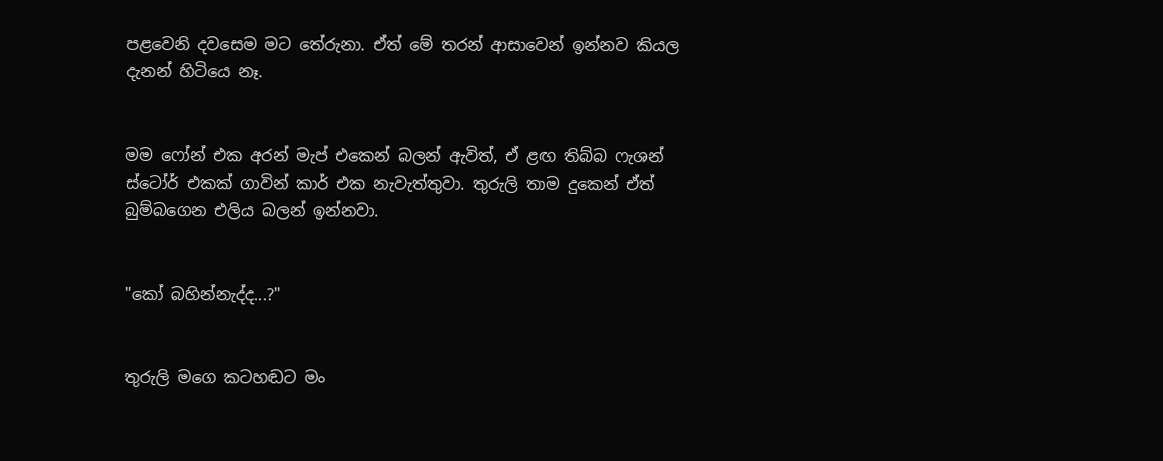පළවෙනි දවසෙම මට තේරුනා. ඒත් මේ තරන් ආසාවෙන් ඉන්නව කියල දැනන් හිටියෙ නෑ.


මම ෆෝන් එක අරන් මැප් එකෙන් බලන් ඇවිත්, ඒ ළඟ තිබ්බ ෆැශන් ස්ටෝර් එකක් ගාවින් කාර් එක නැවැත්තුවා. තුරුලි තාම දුකෙන් ඒත් බුම්බගෙන එලිය බලන් ඉන්නවා.


"කෝ බහින්නැද්ද...?"


තුරුලි මගෙ කටහඬට මං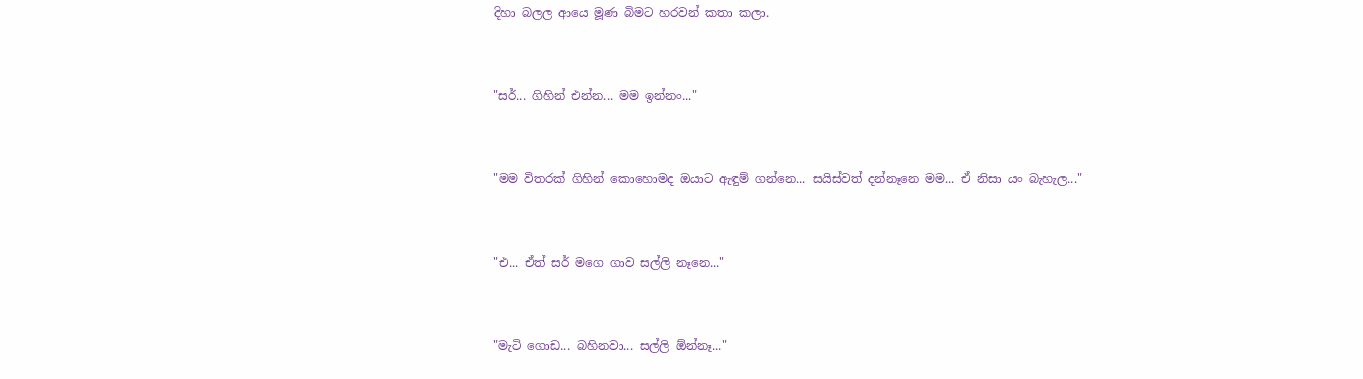දිහා බලල ආයෙ මූණ බිමට හරවන් කතා කලා.


"සර්... ගිහින් එන්න... මම ඉන්නං..."


"මම විතරක් ගිහින් කොහොමද ඔයාට ඇඳුම් ගන්නෙ... සයිස්වත් දන්නෑනෙ මම... ඒ නිසා යං බැහැල..."


"එ... ඒත් සර් මගෙ ගාව සල්ලි නෑනෙ..."


"මැටි ගොඩ... බහිනවා... සල්ලි ඕන්නෑ..."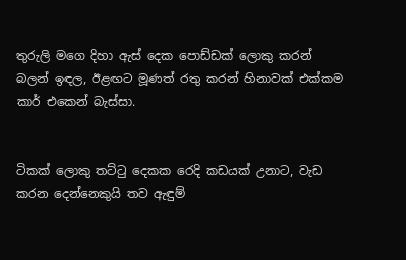තුරුලි මගෙ දිහා ඇස් දෙක පොඩ්ඩක් ලොකු කරන් බලන් ඉඳල, ඊළඟට මූණත් රතු කරන් හිනාවක් එක්කම කාර් එකෙන් බැස්සා.


ටිකක් ලොකු තට්ටු දෙකක රෙදි කඩයක් උනාට, වැඩ කරන දෙන්නෙකුයි තව ඇඳුම්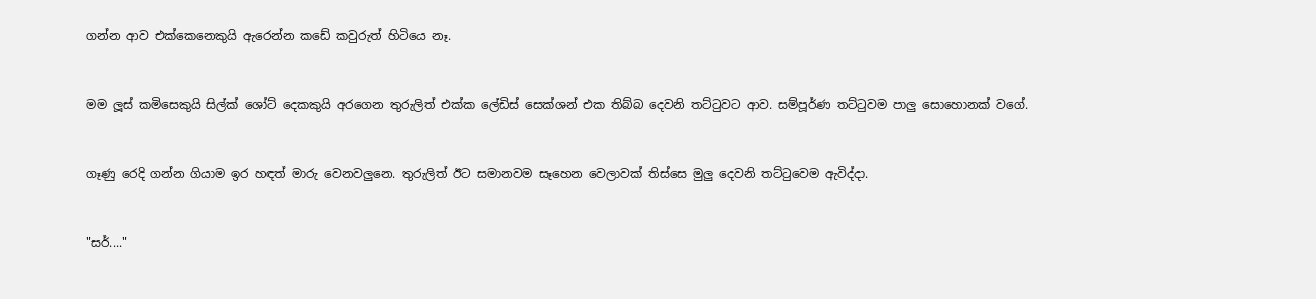ගන්න ආව එක්කෙනෙකුයි ඇරෙන්න කඩේ කවුරුත් හිටියෙ නෑ.


මම ලූස් කමිසෙකුයි සිල්ක් ශෝට් දෙකකුයි අරගෙන තුරුලිත් එක්ක ලේඩිස් සෙක්ශන් එක තිබ්බ දෙවනි තට්ටුවට ආව. සම්පූර්ණ තට්ටුවම පාලු සොහොනක් වගේ.


ගෑණු රෙදි ගන්න ගියාම ඉර හඳත් මාරු වෙනවලුනෙ. තුරුලිත් ඊට සමානවම සෑහෙන වෙලාවක් තිස්සෙ මුලු දෙවනි තට්ටුවෙම ඇවිද්දා.


"සර්...."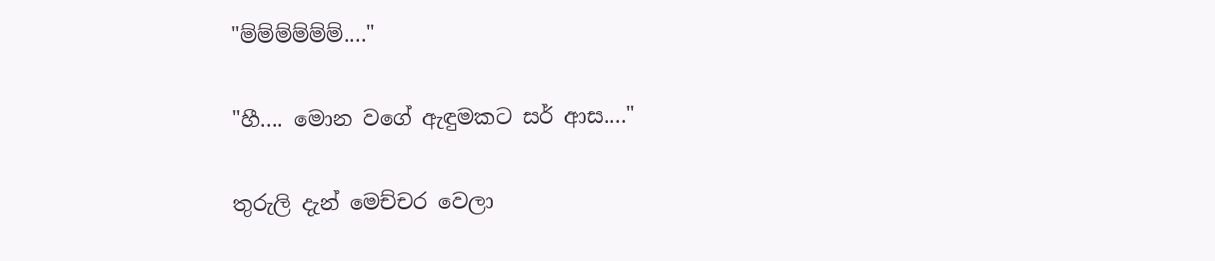"ම්ම්ම්ම්ම්ම්...."


"හී.... මොන වගේ ඇඳුමකට සර් ආස...."


තුරුලි දැන් මෙච්චර වෙලා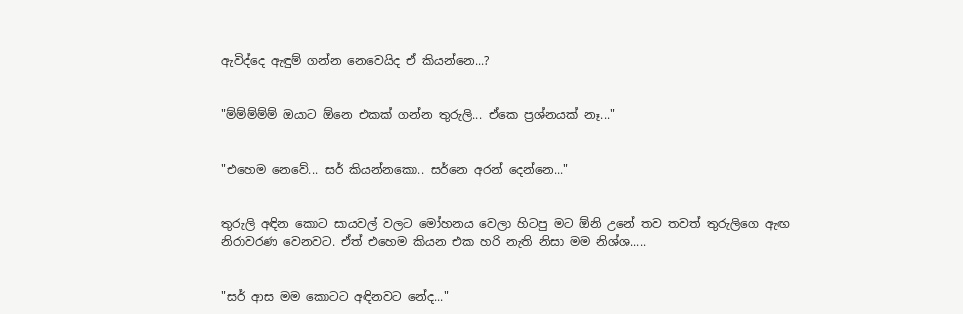ඇවිද්දෙ ඇඳුම් ගන්න නෙවෙයිද ඒ කියන්නෙ...?


"ම්ම්ම්ම්ම් ඔයාට ඕනෙ එකක් ගන්න තුරුලි... ඒකෙ ප්‍රශ්නයක් නෑ..."


"එහෙම නෙවේ... සර් කියන්නකො.. සර්නෙ අරන් දෙන්නෙ..."


තුරුලි අඳින කොට සායවල් වලට මෝහනය වෙලා හිටපු මට ඕනි උනේ තව තවත් තුරුලිගෙ ඇඟ නිරාවරණ වෙනවට. ඒත් එහෙම කියන එක හරි නැති නිසා මම නිශ්ශ.....


"සර් ආස මම කොටට අඳිනවට නේද..."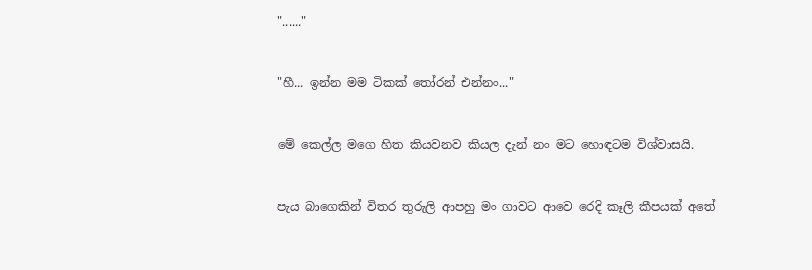"......"


"හී... ඉන්න මම ටිකක් තෝරන් එන්නං..."


මේ කෙල්ල මගෙ හිත කියවනව කියල දැන් නං මට හොඳටම විශ්වාසයි.


පැය බාගෙකින් විතර තුරුලි ආපහු මං ගාවට ආවෙ රෙදි කෑලි කීපයක් අතේ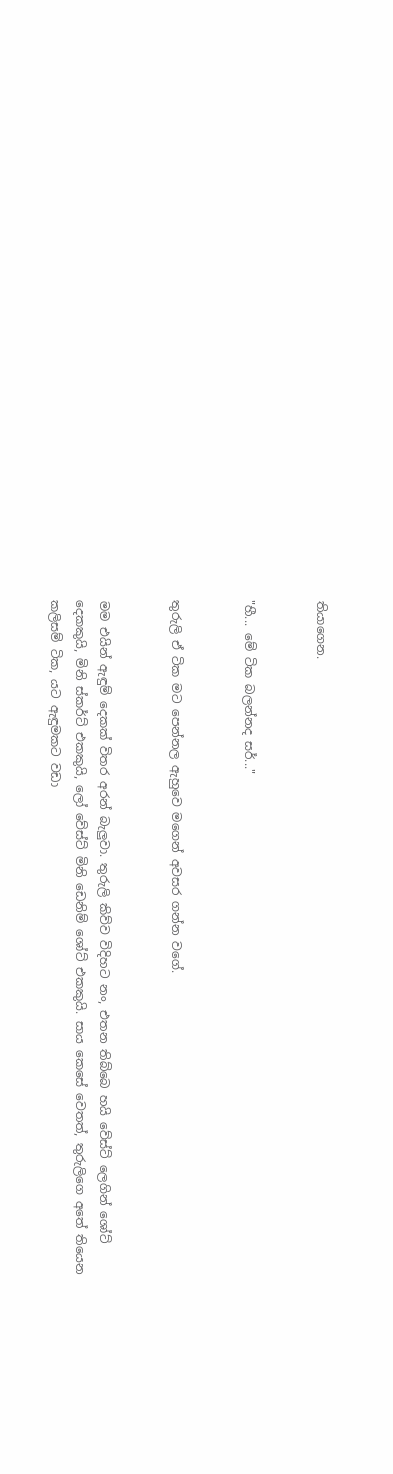තියාගෙන.


"හී... මේ ටික බලන්නද සර්..."


තුරුලි ඒ ටික මට පෙන්නල ඇහුවෙ මගෙන් අවසර ගන්න වගේ.


මම එයින් ඇඳුම් දෙකක් විතර අරන් බැලුවා. තුරුලි කිව්ව විදිහට නං, එතන තිබ්බෙ හයි වේස්ට් ලෙගින් ශෝට් දෙකකුයි, මිනි ස්කර්ට් එකකුයි, ලෝ වේස්ට් මිනි ඩෙනිම් ශෝට් එකකුයි. සාය කෙසේ වෙතත්, තුරුලිගෙ අතේ තියෙන කලිසම් ටික, යට ඇඳුමකට වඩා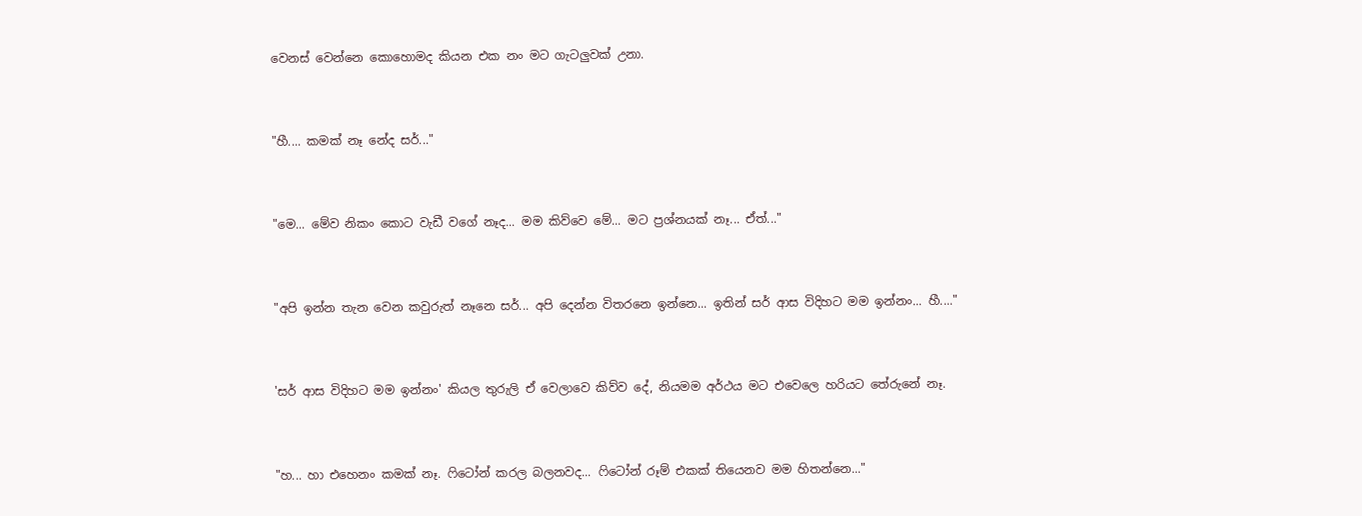වෙනස් වෙන්නෙ කොහොමද කියන එක නං මට ගැටලුවක් උනා.


"හී.... කමක් නෑ නේද සර්..."


"මෙ... මේව නිකං කොට වැඩී වගේ නෑද... මම කිව්වෙ මේ... මට ප්‍රශ්නයක් නෑ... ඒත්..."


"අපි ඉන්න තැන වෙන කවුරුත් නෑනෙ සර්... අපි දෙන්න විතරනෙ ඉන්නෙ... ඉතින් සර් ආස විදිහට මම ඉන්නං... හී...."


'සර් ආස විදිහට මම ඉන්නං' කියල තුරුලි ඒ වෙලාවෙ කිව්ව දේ, නියමම අර්ථය මට එවෙලෙ හරියට තේරුනේ නෑ.


"හ... හා එහෙනං කමක් නෑ. ෆිටෝන් කරල බලනවද... ෆිටෝන් රූම් එකක් තියෙනව මම හිතන්නෙ..."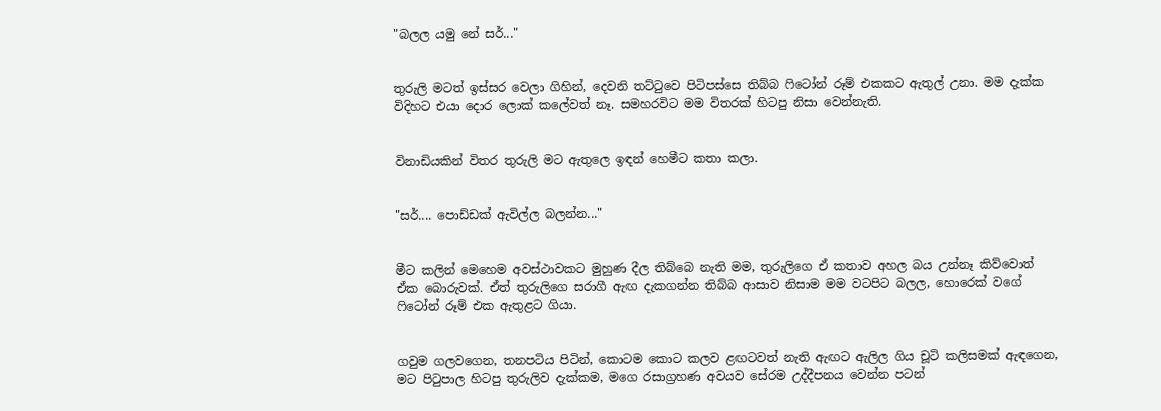"බලල යමු නේ සර්..."


තුරුලි මටත් ඉස්සර වෙලා ගිහින්, දෙවනි තට්ටුවෙ පිටිපස්සෙ තිබ්බ ෆිටෝන් රූම් එකකට ඇතුල් උනා. මම දැක්ක විදිහට එයා දොර ලොක් කලේවත් නෑ. සමහරවිට මම විතරක් හිටපු නිසා වෙන්නැති.


විනාඩියකින් විතර තුරුලි මට ඇතුලෙ ඉඳන් හෙමීට කතා කලා.


"සර්.... පොඩ්ඩක් ඇවිල්ල බලන්න..."


මීට කලින් මෙහෙම අවස්ථාවකට මුහුණ දීල තිබ්බෙ නැති මම, තුරුලිගෙ ඒ කතාව අහල බය උන්නෑ කිව්වොත් ඒක බොරුවක්. ඒත් තුරුලිගෙ සරාගී ඇඟ දැකගන්න තිබ්බ ආසාව නිසාම මම වටපිට බලල, හොරෙක් වගේ ෆිටෝන් රූම් එක ඇතුළට ගියා.


ගවුම ගලවගෙන, තනපටිය පිටින්, කොටම කොට කලව ළඟටවත් නැති ඇඟට ඇලිල ගිය චූටි කලිසමක් ඇඳගෙන, මට පිටුපාල හිටපු තුරුලිව දැක්කම, මගෙ රසාග්‍රහණ අවයව සේරම උද්දීපනය වෙන්න පටන්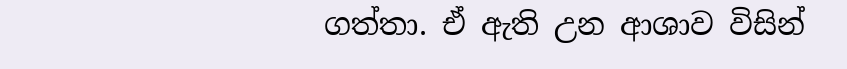ගත්තා. ඒ ඇති උන ආශාව විසින්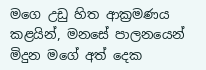මගෙ උඩු හිත ආක්‍රමණය කළයින්, මනසේ පාලනයෙන් මිදුන මගේ අත් දෙක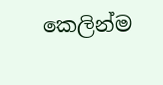කෙලින්ම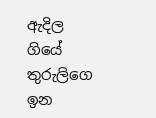ඇදිල ගියේ තුරුලිගෙ ඉන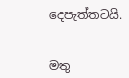දෙපැත්තටයි.


මතු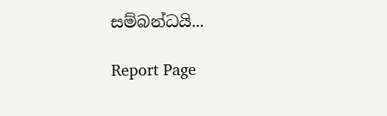සම්බන්ධයි...

Report Page